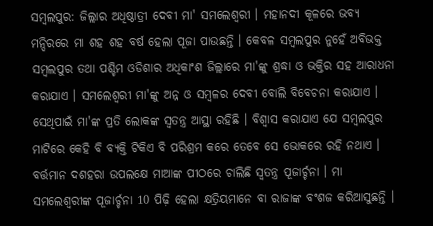ସମ୍ବଲପୁର: ଜିଲ୍ଲାର ଅଧିଷ୍ଠାତ୍ରୀ ଦେବୀ ମା' ସମଲେଶ୍ବରୀ । ମହାନଦୀ କୂଳରେ ଭବ୍ୟ ମନ୍ଦିରରେ ମା ଶହ ଶହ ବର୍ଷ ହେଲା ପୂଜା ପାଉଛନ୍ତି । କେବଳ ସମ୍ବଲପୁର ନୁହେଁ ଅବିଭକ୍ତ ସମ୍ବଲପୁର ତଥା ପଶ୍ଚିମ ଓଡିଶାର ଅଧିକାଂଶ ଜିଲ୍ଲାରେ ମା'ଙ୍କୁ ଶ୍ରଦ୍ଧା ଓ ଭକ୍ତିର ସହ ଆରାଧନା କରାଯାଏ । ସମଲେଶ୍ବରୀ ମା'ଙ୍କୁ ଅନ୍ନ ଓ ସମ୍ବଳର ଦେବୀ ବୋଲି ବିବେଚନା କରାଯାଏ । ସେଥିପାଇଁ ମା'ଙ୍କ ପ୍ରତି ଲୋକଙ୍କ ସ୍ୱତନ୍ତ୍ର ଆସ୍ଥା ରହିଛି । ବିଶ୍ୱାସ କରାଯାଏ ଯେ ସମ୍ବଲପୁର ମାଟିରେ କେହି ବି ବ୍ୟକ୍ତି ଟିକିଏ ବି ପରିଶ୍ରମ କରେ ତେବେ ସେ ଭୋକରେ ରହି ନଥାଏ । ବର୍ତ୍ତମାନ ଦଶହରା ଉପଲକ୍ଷେ ମାଆଙ୍କ ପୀଠରେ ଚାଲିଛି ସ୍ବତନ୍ତ୍ର ପୂଜାର୍ଚ୍ଚନା । ମା ସମଲେଶ୍ବରୀଙ୍କ ପୂଜାର୍ଚ୍ଚନା 10 ପିଢ଼ି ହେଲା କ୍ଷତ୍ରିୟମାନେ ବା ରାଜାଙ୍କ ବଂଶଜ କରିଆସୁଛନ୍ତି ।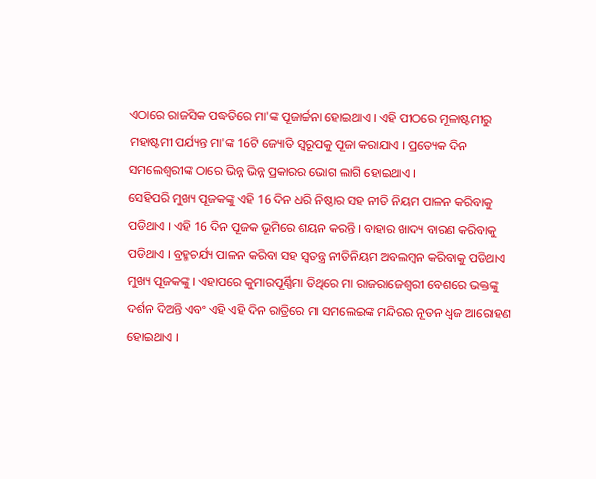ଏଠାରେ ରାଜସିକ ପଦ୍ଧତିରେ ମା'ଙ୍କ ପୂଜାର୍ଚ୍ଚନା ହୋଇଥାଏ । ଏହି ପୀଠରେ ମୂଳାଷ୍ଟମୀରୁ ମହାଷ୍ଟମୀ ପର୍ଯ୍ୟନ୍ତ ମା'ଙ୍କ 16ଟି ଜ୍ୟୋତି ସ୍ୱରୂପକୁ ପୂଜା କରାଯାଏ । ପ୍ରତ୍ୟେକ ଦିନ ସମଲେଶ୍ବରୀଙ୍କ ଠାରେ ଭିନ୍ନ ଭିନ୍ନ ପ୍ରକାରର ଭୋଗ ଲାଗି ହୋଇଥାଏ ।
ସେହିପରି ମୁଖ୍ୟ ପୂଜକଙ୍କୁ ଏହି 16 ଦିନ ଧରି ନିଷ୍ଠାର ସହ ନୀତି ନିୟମ ପାଳନ କରିବାକୁ ପଡିଥାଏ । ଏହି 16 ଦିନ ପୂଜକ ଭୂମିରେ ଶୟନ କରନ୍ତି । ବାହାର ଖାଦ୍ୟ ବାରଣ କରିବାକୁ ପଡିଥାଏ । ବ୍ରହ୍ମଚର୍ଯ୍ୟ ପାଳନ କରିବା ସହ ସ୍ୱତନ୍ତ୍ର ନୀତିନିୟମ ଅବଲମ୍ବନ କରିବାକୁ ପଡିଥାଏ ମୁଖ୍ୟ ପୂଜକଙ୍କୁ । ଏହାପରେ କୁମାରପୂର୍ଣ୍ଣିମା ତିଥିରେ ମା ରାଜରାଜେଶ୍ୱରୀ ବେଶରେ ଭକ୍ତଙ୍କୁ ଦର୍ଶନ ଦିଅନ୍ତି ଏବଂ ଏହି ଏହି ଦିନ ରାତ୍ରିରେ ମା ସମଲେଇଙ୍କ ମନ୍ଦିରର ନୂତନ ଧ୍ଵଜ ଆରୋହଣ ହୋଇଥାଏ ।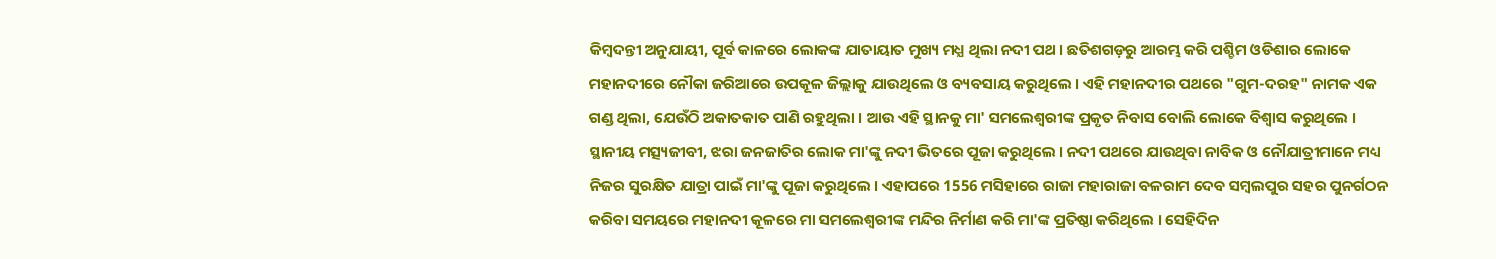କିମ୍ବଦନ୍ତୀ ଅନୁଯାୟୀ, ପୂର୍ବ କାଳରେ ଲୋକଙ୍କ ଯାତାୟାତ ମୁଖ୍ୟ ମଧ୍ଯ ଥିଲା ନଦୀ ପଥ । ଛତିଶଗଡ଼ରୁ ଆରମ୍ଭ କରି ପଶ୍ଚିମ ଓଡିଶାର ଲୋକେ ମହାନଦୀରେ ନୌକା ଜରିଆରେ ଉପକୂଳ ଜିଲ୍ଲାକୁ ଯାଉଥିଲେ ଓ ବ୍ୟବସାୟ କରୁଥିଲେ । ଏହି ମହାନଦୀର ପଥରେ "ଗୁମ-ଦରହ" ନାମକ ଏକ ଗଣ୍ଡ ଥିଲା, ଯେଉଁଠି ଅକାତକାତ ପାଣି ରହୁଥିଲା । ଆଉ ଏହି ସ୍ଥାନକୁ ମା' ସମଲେଶ୍ବରୀଙ୍କ ପ୍ରକୃତ ନିବାସ ବୋଲି ଲୋକେ ବିଶ୍ୱାସ କରୁଥିଲେ । ସ୍ଥାନୀୟ ମତ୍ସ୍ୟଜୀବୀ, ଝରା ଜନଜାତିର ଲୋକ ମା'ଙ୍କୁ ନଦୀ ଭିତରେ ପୂଜା କରୁଥିଲେ । ନଦୀ ପଥରେ ଯାଉଥିବା ନାବିକ ଓ ନୌଯାତ୍ରୀମାନେ ମଧ୍ୟ ନିଜର ସୁରକ୍ଷିତ ଯାତ୍ରା ପାଇଁ ମା'ଙ୍କୁ ପୂଜା କରୁଥିଲେ । ଏହାପରେ 1556 ମସିହାରେ ରାଜା ମହାରାଜା ବଳରାମ ଦେବ ସମ୍ବଲପୁର ସହର ପୁନର୍ଗଠନ କରିବା ସମୟରେ ମହାନଦୀ କୂଳରେ ମା ସମଲେଶ୍ବରୀଙ୍କ ମନ୍ଦିର ନିର୍ମାଣ କରି ମା'ଙ୍କ ପ୍ରତିଷ୍ଠା କରିଥିଲେ । ସେହିଦିନ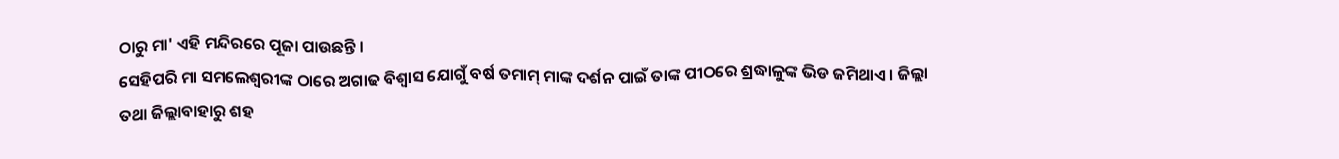ଠାରୁ ମା' ଏହି ମନ୍ଦିରରେ ପୂଜା ପାଉଛନ୍ତି ।
ସେହିପରି ମା ସମଲେଶ୍ବରୀଙ୍କ ଠାରେ ଅଗାଢ ବିଶ୍ବାସ ଯୋଗୁଁ ବର୍ଷ ତମାମ୍ ମାଙ୍କ ଦର୍ଶନ ପାଇଁ ତାଙ୍କ ପୀଠରେ ଶ୍ରଦ୍ଧାଳୁଙ୍କ ଭିଡ ଜମିଥାଏ । ଜିଲ୍ଲା ତଥା ଜିଲ୍ଲାବାହାରୁ ଶହ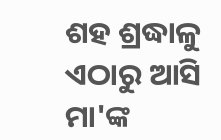ଶହ ଶ୍ରଦ୍ଧାଳୁ ଏଠାରୁ ଆସି ମା'ଙ୍କ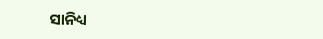ସାନିଧ୍ୟ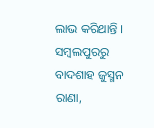ଲାଭ କରିଥାନ୍ତି ।
ସମ୍ବଲପୁରରୁ ବାଦଶାହ ଜୁସ୍ମନ ରାଣା,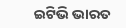ଇଟିଭି ଭାରତ